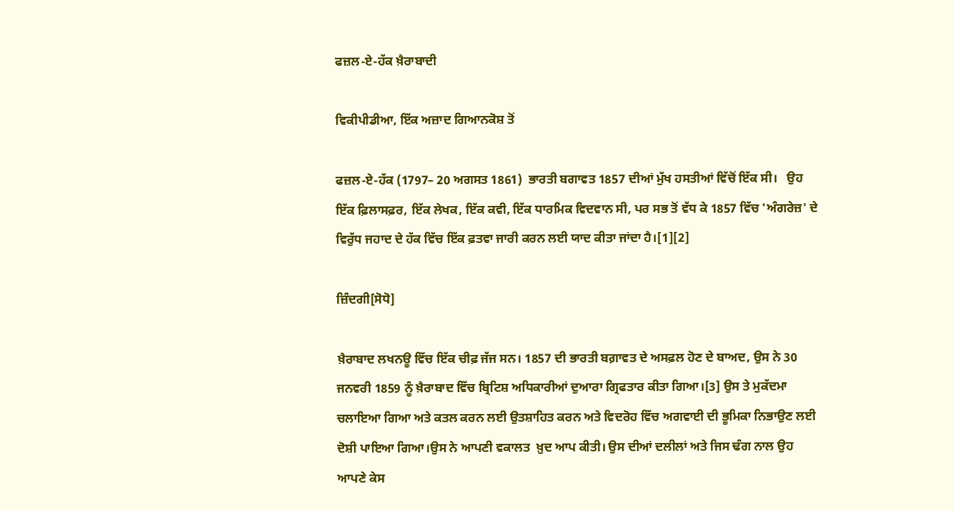ਫਜ਼ਲ-ਏ-ਹੱਕ ਖ਼ੈਰਾਬਾਦੀ

ਵਿਕੀਪੀਡੀਆ, ਇੱਕ ਅਜ਼ਾਦ ਗਿਆਨਕੋਸ਼ ਤੋਂ

ਫਜ਼ਲ-ਏ-ਹੱਕ (1797– 20 ਅਗਸਤ 1861)  ਭਾਰਤੀ ਬਗਾਵਤ 1857 ਦੀਆਂ ਮੁੱਖ ਹਸਤੀਆਂ ਵਿੱਚੋਂ ਇੱਕ ਸੀ।   ਉਹ ਇੱਕ ਫ਼ਿਲਾਸਫ਼ਰ, ਇੱਕ ਲੇਖਕ, ਇੱਕ ਕਵੀ, ਇੱਕ ਧਾਰਮਿਕ ਵਿਦਵਾਨ ਸੀ, ਪਰ ਸਭ ਤੋਂ ਵੱਧ ਕੇ 1857 ਵਿੱਚ 'ਅੰਗਰੇਜ਼' ਦੇ ਵਿਰੁੱਧ ਜਹਾਦ ਦੇ ਹੱਕ ਵਿੱਚ ਇੱਕ ਫ਼ਤਵਾ ਜਾਰੀ ਕਰਨ ਲਈ ਯਾਦ ਕੀਤਾ ਜਾਂਦਾ ਹੈ।[1][2]

ਜ਼ਿੰਦਗੀ[ਸੋਧੋ]

ਖ਼ੈਰਾਬਾਦ ਲਖਨਊ ਵਿੱਚ ਇੱਕ ਚੀਫ਼ ਜੱਜ ਸਨ। 1857 ਦੀ ਭਾਰਤੀ ਬਗ਼ਾਵਤ ਦੇ ਅਸਫ਼ਲ ਹੋਣ ਦੇ ਬਾਅਦ, ਉਸ ਨੇ 30 ਜਨਵਰੀ 1859 ਨੂੰ ਖ਼ੈਰਾਬਾਦ ਵਿੱਚ ਬ੍ਰਿਟਿਸ਼ ਅਧਿਕਾਰੀਆਂ ਦੁਆਰਾ ਗ੍ਰਿਫਤਾਰ ਕੀਤਾ ਗਿਆ।[3] ਉਸ ਤੇ ਮੁਕੱਦਮਾ ਚਲਾਇਆ ਗਿਆ ਅਤੇ ਕਤਲ ਕਰਨ ਲਈ ਉਤਸ਼ਾਹਿਤ ਕਰਨ ਅਤੇ ਵਿਦਰੋਹ ਵਿੱਚ ਅਗਵਾਈ ਦੀ ਭੂਮਿਕਾ ਨਿਭਾਉਣ ਲਈ ਦੋਸ਼ੀ ਪਾਇਆ ਗਿਆ।ਉਸ ਨੇ ਆਪਣੀ ਵਕਾਲਤ  ਖ਼ੁਦ ਆਪ ਕੀਤੀ। ਉਸ ਦੀਆਂ ਦਲੀਲਾਂ ਅਤੇ ਜਿਸ ਢੰਗ ਨਾਲ ਉਹ ਆਪਣੇ ਕੇਸ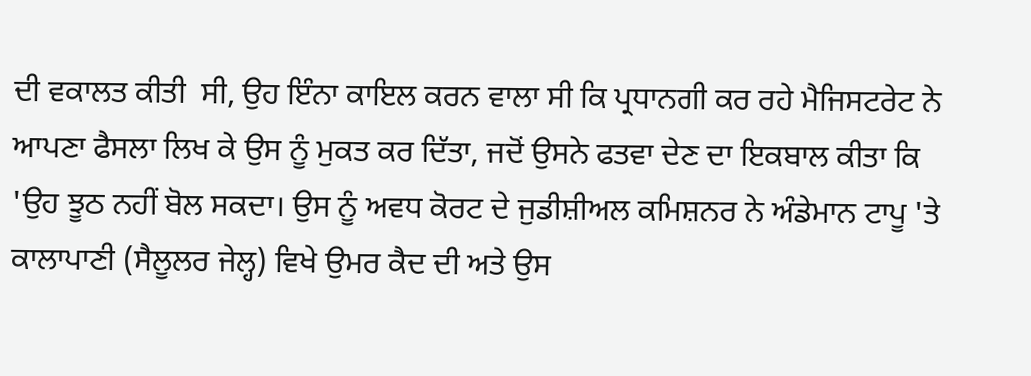ਦੀ ਵਕਾਲਤ ਕੀਤੀ  ਸੀ, ਉਹ ਇੰਨਾ ਕਾਇਲ ਕਰਨ ਵਾਲਾ ਸੀ ਕਿ ਪ੍ਰਧਾਨਗੀ ਕਰ ਰਹੇ ਮੈਜਿਸਟਰੇਟ ਨੇ ਆਪਣਾ ਫੈਸਲਾ ਲਿਖ ਕੇ ਉਸ ਨੂੰ ਮੁਕਤ ਕਰ ਦਿੱਤਾ, ਜਦੋਂ ਉਸਨੇ ਫਤਵਾ ਦੇਣ ਦਾ ਇਕਬਾਲ ਕੀਤਾ ਕਿ 'ਉਹ ਝੂਠ ਨਹੀਂ ਬੋਲ ਸਕਦਾ। ਉਸ ਨੂੰ ਅਵਧ ਕੋਰਟ ਦੇ ਜੁਡੀਸ਼ੀਅਲ ਕਮਿਸ਼ਨਰ ਨੇ ਅੰਡੇਮਾਨ ਟਾਪੂ 'ਤੇ ਕਾਲਾਪਾਣੀ (ਸੈਲੂਲਰ ਜੇਲ੍ਹ) ਵਿਖੇ ਉਮਰ ਕੈਦ ਦੀ ਅਤੇ ਉਸ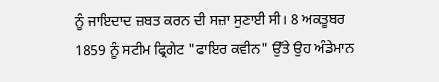ਨੂੰ ਜਾਇਦਾਦ ਜ਼ਬਤ ਕਰਨ ਦੀ ਸਜ਼ਾ ਸੁਣਾਈ ਸੀ। 8 ਅਕਤੂਬਰ 1859 ਨੂੰ ਸਟੀਮ ਫ੍ਰਿਗੇਟ "ਫਾਇਰ ਕਵੀਨ" ਉੱਤੇ ਉਹ ਅੰਡੇਮਾਨ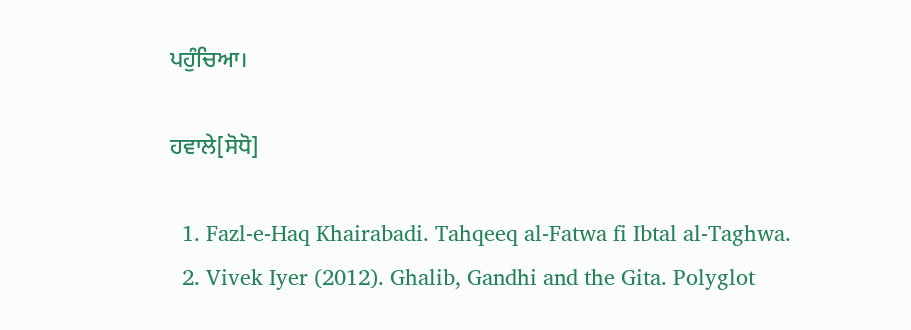ਪਹੁੰਚਿਆ।

ਹਵਾਲੇ[ਸੋਧੋ]

  1. Fazl-e-Haq Khairabadi. Tahqeeq al-Fatwa fi Ibtal al-Taghwa.
  2. Vivek Iyer (2012). Ghalib, Gandhi and the Gita. Polyglot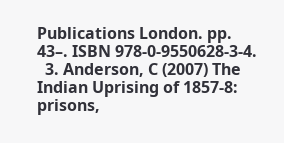Publications London. pp. 43–. ISBN 978-0-9550628-3-4.
  3. Anderson, C (2007) The Indian Uprising of 1857-8: prisons,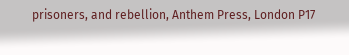prisoners, and rebellion, Anthem Press, London P17